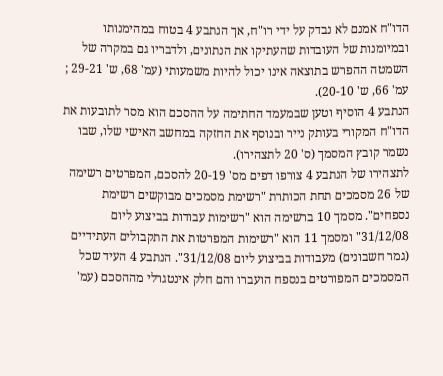הדו"ח אמנם לא נבדק על ידי רו"ח, אך הנתבע 4 בטוח במהימנותו ובמיומנות של העובדות שהעתיקו את הנתונים, ולדבריו גם במקרה של השמטה ההפרש בתוצאה אינו יכול להיות משמעותי (עמ' 68, ש' 29-21 ; עמ' 66, ש' 20-10).
הנתבע 4 הוסיף וטען שבמעמד החתימה על ההסכם הוא מסר לתובעות את הדו"ח המקורי בעותק נייר ובנוסף את החזקה במחשב האישי שלו, שבו נשמר קובץ המסמך (ס' 20 לתצהירו).
לתצהירו של הנתבע 4 צורפו דפים מס' 20-19 להסכם, המפרטים רשימה של 26 מסמכים תחת הכותרת "רשימת מסמכים מבוקשים רשימת נספחים". מסמך 10 ברשימה הוא "רשימות עבודות בביצוע ליום 31/12/08" ומסמך 11 הוא "רשימות המפרטות את התקבולים העתידיים (גמר חשבונים) מעבודות בביצוע ליום 31/12/08". הנתבע 4 העיד שכל המסמכים המפורטים בנספח הועברו והם חלק אינטגרלי מההסכם (עמ'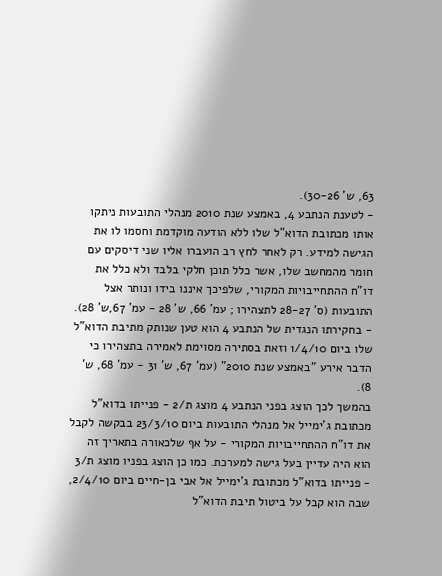63, ש' 30-26).
- לטענת הנתבע 4, באמצע שנת 2010 מנהלי התובעות ניתקו אותו מכתובת הדוא"ל שלו ללא הודעה מוקדמת וחסמו לו את הגישה למידע. רק לאחר לחץ רב הועברו אליו שני דיסקים עם חומר מהמחשב שלו, אשר כלל תוכן חלקי בלבד ולא כלל את דו"ח ההתחייבויות המקורי, שלפיכך איננו בידו ונותר אצל התובעות (ס' 28-27 לתצהירו ; עמ' 66, ש' 28 - עמ' 67,ש' 28).
- בחקירתו הנגדית של הנתבע 4 הוא טען שנותק מתיבת הדוא"ל שלו ביום 1/4/10 וזאת בסתירה מסוימת לאמירה בתצהירו כי הדבר אירע "באמצע שנת 2010" (עמ' 67, ש' 31 - עמ' 68, ש' 8).
בהמשך לכך הוצג בפני הנתבע 4 מוצג ת/2 - פנייתו בדוא"ל מכתובת ג'ימייל אל מנהלי התובעות ביום 23/3/10 בבקשה לקבל את דו"ח ההתחייבויות המקורי - על אף שלכאורה בתאריך זה הוא היה עדיין בעל גישה למערכת. כמו כן הוצג בפניו מוצג ת/3 - פנייתו בדוא"ל מכתובת ג'ימייל אל אבי בן-חיים ביום 2/4/10, שבה הוא קבל על ביטול תיבת הדוא"ל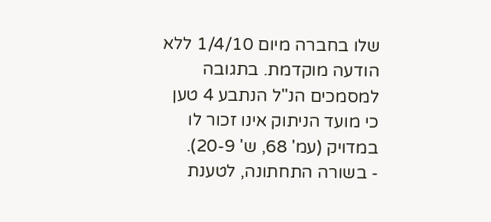שלו בחברה מיום 1/4/10 ללא הודעה מוקדמת. בתגובה למסמכים הנ"ל הנתבע 4 טען כי מועד הניתוק אינו זכור לו במדויק (עמ' 68, ש' 20-9).
- בשורה התחתונה, לטענת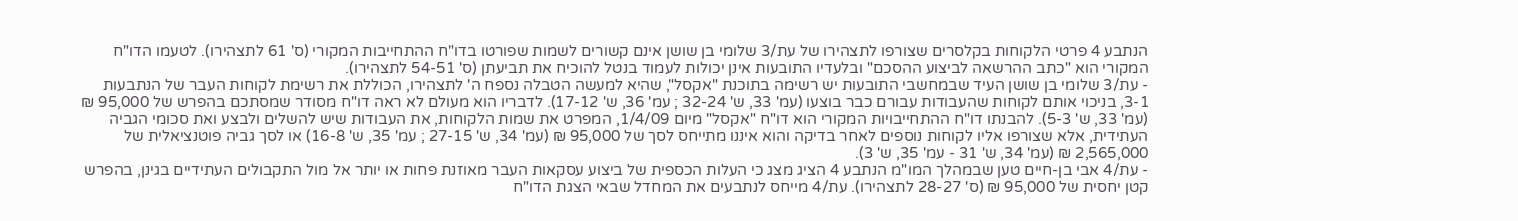הנתבע 4 פרטי הלקוחות בקלסרים שצורפו לתצהירו של עת/3 שלומי בן שושן אינם קשורים לשמות שפורטו בדו"ח ההתחייבות המקורי (ס' 61 לתצהירו). לטעמו הדו"ח המקורי הוא "כתב ההרשאה לביצוע ההסכם" ובלעדיו התובעות אינן יכולות לעמוד בנטל להוכיח את תביעתן (ס' 54-51 לתצהירו).
- עת/3 שלומי בן שושן העיד שבמחשבי התובעות יש רשימה בתוכנת "אקסל", שהיא למעשה הטבלה נספח ה' לתצהירו, הכוללת את רשימת לקוחות העבר של הנתבעות 3-1, בניכוי אותם לקוחות שהעבודות עבורם כבר בוצעו (עמ' 33, ש' 32-24 ; עמ' 36, ש' 17-12). לדבריו הוא מעולם לא ראה דו"ח מסודר שמסתכם בהפרש של 95,000 ₪ (עמ' 33, ש' 5-3). להבנתו דו"ח ההתחייבויות המקורי הוא דו"ח "אקסל" מיום 1/4/09, המפרט את שמות הלקוחות, את העבודות שיש להשלים ולבצע ואת סכומי הגביה העתידית, אלא שצורפו אליו לקוחות נוספים לאחר בדיקה והוא איננו מתייחס לסך של 95,000 ₪ (עמ' 34, ש' 27-15 ; עמ' 35, ש' 16-8) או לסך גביה פוטנציאלית של 2,565,000 ₪ (עמ' 34, ש' 31 - עמ' 35, ש' 3).
- עת/4 אבי בן-חיים טען שבמהלך המו"מ הנתבע 4 הציג מצג כי העלות הכספית של ביצוע עסקאות העבר מאוזנת פחות או יותר אל מול התקבולים העתידיים בגינן, בהפרש קטן יחסית של 95,000 ₪ (ס' 28-27 לתצהירו). עת/4 מייחס לנתבעים את המחדל שבאי הצגת הדו"ח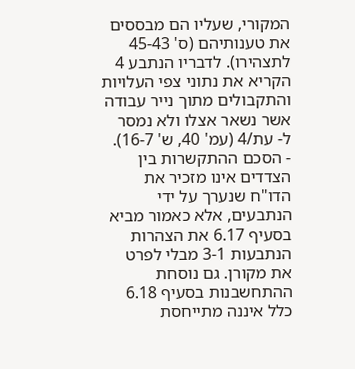המקורי, שעליו הם מבססים את טענותיהם (ס' 45-43 לתצהירו). לדבריו הנתבע 4 הקריא את נתוני צפי העלויות והתקבולים מתוך נייר עבודה אשר נשאר אצלו ולא נמסר ל- עת/4 (עמ' 40, ש' 16-7).
- הסכם ההתקשרות בין הצדדים אינו מזכיר את הדו"ח שנערך על ידי הנתבעים, אלא כאמור מביא בסעיף 6.17 את הצהרות הנתבעות 3-1 מבלי לפרט את מקורן. גם נוסחת ההתחשבנות בסעיף 6.18 כלל איננה מתייחסת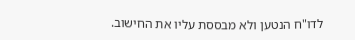לדו"ח הנטען ולא מבססת עליו את החישוב.